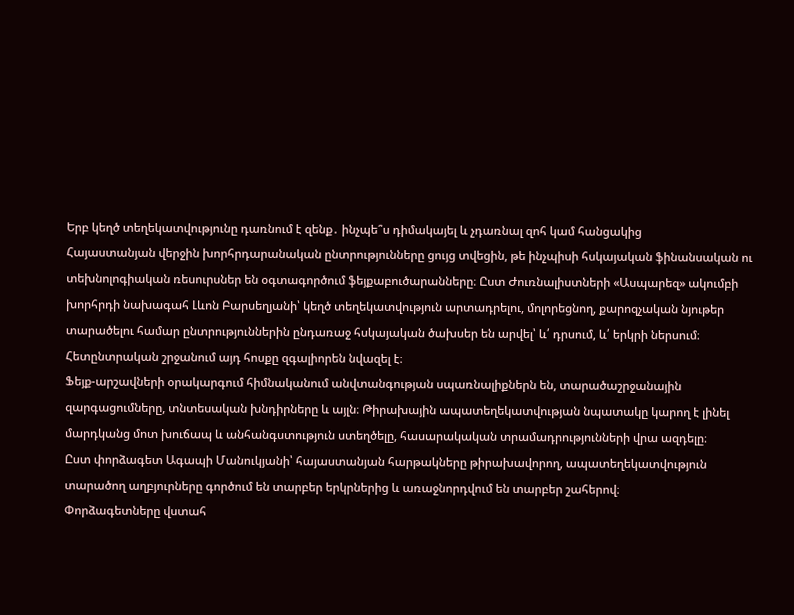Երբ կեղծ տեղեկատվությունը դառնում է զենք․ ինչպե՞ս դիմակայել և չդառնալ զոհ կամ հանցակից
Հայաստանյան վերջին խորհրդարանական ընտրությունները ցույց տվեցին, թե ինչպիսի հսկայական ֆինանսական ու տեխնոլոգիական ռեսուրսներ են օգտագործում ֆեյքաբուծարանները։ Ըստ Ժուռնալիստների «Ասպարեզ» ակումբի խորհրդի նախագահ Լևոն Բարսեղյանի՝ կեղծ տեղեկատվություն արտադրելու, մոլորեցնող, քարոզչական նյութեր տարածելու համար ընտրություններին ընդառաջ հսկայական ծախսեր են արվել՝ և՛ դրսում, և՛ երկրի ներսում։ Հետընտրական շրջանում այդ հոսքը զգալիորեն նվազել է։
Ֆեյք-արշավների օրակարգում հիմնականում անվտանգության սպառնալիքներն են, տարածաշրջանային զարգացումները, տնտեսական խնդիրները և այլն։ Թիրախային ապատեղեկատվության նպատակը կարող է լինել մարդկանց մոտ խուճապ և անհանգստություն ստեղծելը, հասարակական տրամադրությունների վրա ազդելը։
Ըստ փորձագետ Ագապի Մանուկյանի՝ հայաստանյան հարթակները թիրախավորող, ապատեղեկատվություն տարածող աղբյուրները գործում են տարբեր երկրներից և առաջնորդվում են տարբեր շահերով։
Փորձագետները վստահ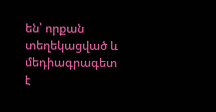են՝ որքան տեղեկացված և մեդիագրագետ է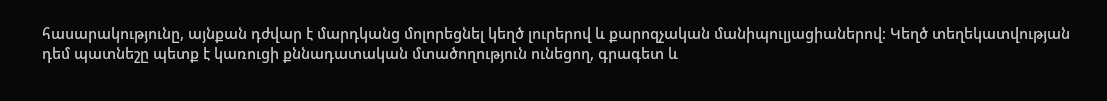հասարակությունը, այնքան դժվար է մարդկանց մոլորեցնել կեղծ լուրերով և քարոզչական մանիպուլյացիաներով։ Կեղծ տեղեկատվության դեմ պատնեշը պետք է կառուցի քննադատական մտածողություն ունեցող, գրագետ և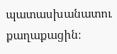պատասխանատու քաղաքացին։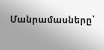Մանրամասները՝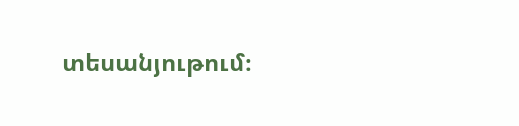տեսանյութում։